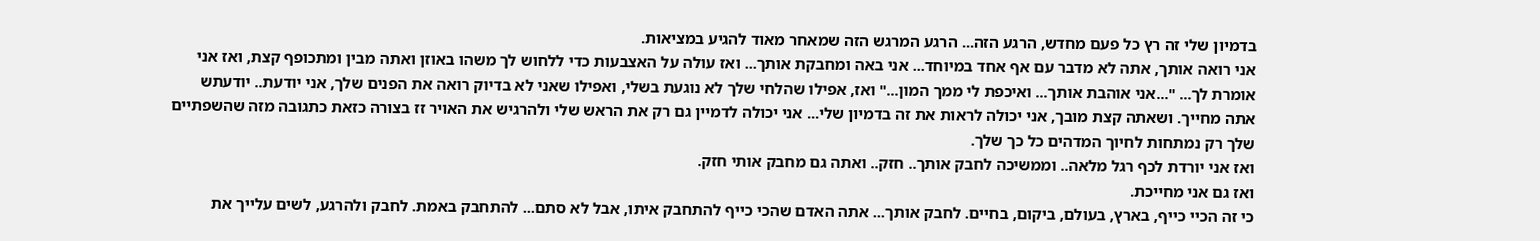בדמיון שלי זה רץ כל פעם מחדש, הרגע הזה... הרגע המרגש הזה שמאחר מאוד להגיע במציאות.
אני רואה אותך, אתה לא מדבר עם אף אחד במיוחד... אני באה ומחבקת אותך... ואז עולה על האצבעות כדי ללחוש לך משהו באוזן ואתה מבין ומתכופף קצת, ואז אני אומרת לך... "...אני אוהבת אותך... ואיכפת לי ממך המון..." ואז, אפילו שהלחי שלך לא נוגעת בשלי, ואפילו שאני לא בדיוק רואה את הפנים שלך, אני יודעת.. יודעתש אתה מחייך. ושאתה קצת מובך, אני יכולה לראות את זה בדמיון שלי... אני יכולה לדמיין גם רק את הראש שלי ולהרגיש את האויר זז בצורה כזאת כתגובה מזה שהשפתיים שלך רק נמתחות לחיוך המדהים כל כך שלך.
ואז אני יורדת לכף רגל מלאה.. וממשיכה לחבק אותך.. חזק.. ואתה גם מחבק אותי חזק.
ואז גם אני מחייכת.
כי זה הכיי כייף, בארץ, בעולם, ביקום, בחיים. לחבק אותך... אתה האדם שהכי כייף להתחבק איתו, אבל לא סתם... להתחבק באמת. לחבק ולהרגע, לשים עלייך את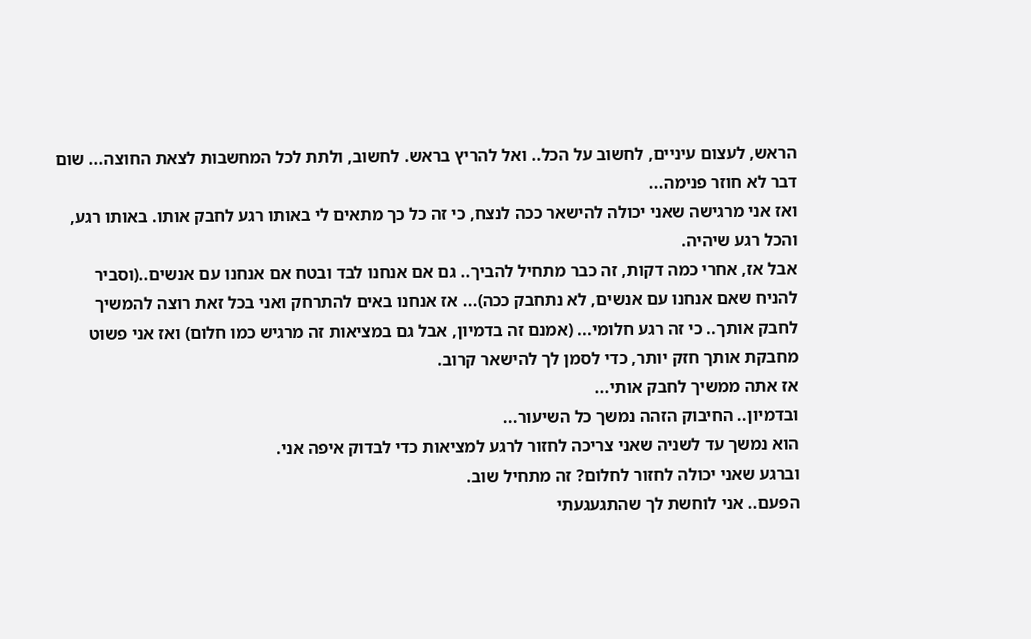הראש, לעצום עיניים, לחשוב על הכל.. ואל להריץ בראש. לחשוב, ולתת לכל המחשבות לצאת החוצה... שום דבר לא חוזר פנימה...
ואז אני מרגישה שאני יכולה להישאר ככה לנצח, כי זה כל כך מתאים לי באותו רגע לחבק אותו. באותו רגע, והכל רגע שיהיה.
אבל אז, אחרי כמה דקות, זה כבר מתחיל להביך.. גם אם אנחנו לבד ובטח אם אנחנו עם אנשים..(וסביר להניח שאם אנחנו עם אנשים, לא נתחבק ככה)... אז אנחנו באים להתרחק ואני בכל זאת רוצה להמשיך לחבק אותך.. כי זה רגע חלומי... (אמנם זה בדמיון, אבל גם במציאות זה מרגיש כמו חלום) ואז אני פשוט מחבקת אותך חזק יותר, כדי לסמן לך להישאר קרוב.
אז אתה ממשיך לחבק אותי...
ובדמיון.. החיבוק הזהה נמשך כל השיעור...
הוא נמשך עד לשניה שאני צריכה לחזור לרגע למציאות כדי לבדוק איפה אני.
וברגע שאני יכולה לחזור לחלום? זה מתחיל שוב.
הפעם.. אני לוחשת לך שהתגעגעתי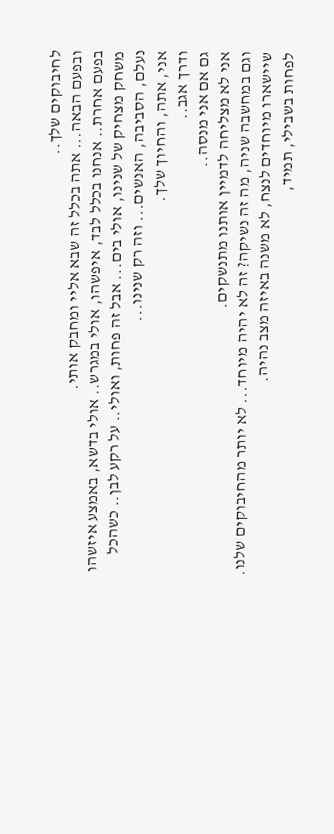לחיבוקים שלך..
ובפעם הבאה... אתה בכלל זה שבא אליי ומחבק אותי.
בפעם אחרת.. אנחנו בכלל לבד, איפשהו, אולי במגרש.. אולי בדשא, באמצע איזשהו משחק מצחיק של שנינו, אולי בים... אבל זה פחות, ואולי.. על רקע לבן.. כשהכל נעלם, הסביבה, האנשים... וזה רק שנינו...
אני, אתה, והחיוך שלך.
ודרך אגב..
גם אם אני מנסה..
אני לא מצליחה לדמיין אותנו מתנשקים.
וגם במחשבה שניה, מה זה נשיקה? זה לא יהיה מיוחד... לא יותר מהחיבוקים שלנו. שיישארו מיוחדים לנצח, לא משנה באיזה מצב נהיה.
לפחות בשבילי, תמיד,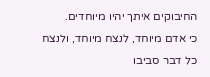החיבוקים איתך יהיו מיוחדים.
כי אדם מיוחד, לנצח מיוחד, ולנצח כל דבר סביבו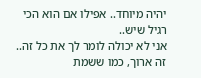יהיה מיוחד.. אפילו אם הוא הכי רגיל שיש..
אני לא יכולה לומר לך את כל זה..
זה ארוך, כמו ששמת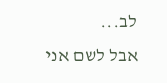לב...
אבל לשם אני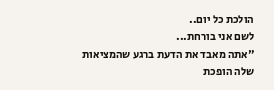הולכת כל יום..
לשם אני בורחת...
"אתה מאבד את הדעת ברגע שהמציאות שלה הופכת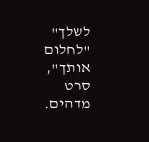לשלך"
"לחלום אותך", סרט מדהים.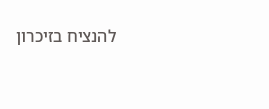להנציח בזיכרון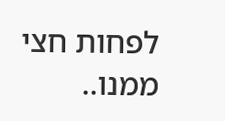לפחות חצי ממנו..